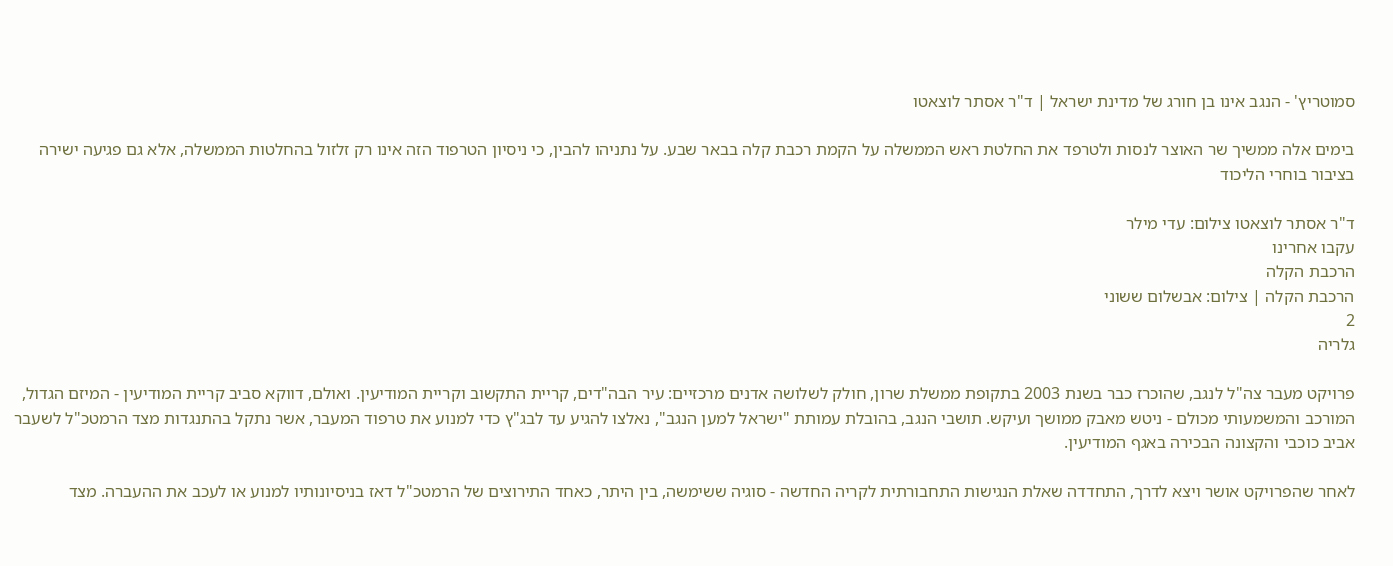סמוטריץ' - הנגב אינו בן חורג של מדינת ישראל | ד"ר אסתר לוצאטו

בימים אלה ממשיך שר האוצר לנסות ולטרפד את החלטת ראש הממשלה על הקמת רכבת קלה בבאר שבע. על נתניהו להבין, כי ניסיון הטרפוד הזה אינו רק זלזול בהחלטות הממשלה, אלא גם פגיעה ישירה בציבור בוחרי הליכוד

ד"ר אסתר לוצאטו צילום: עדי מילר
עקבו אחרינו
הרכבת הקלה
הרכבת הקלה | צילום: אבשלום ששוני
2
גלריה

פרויקט מעבר צה"ל לנגב, שהוכרז כבר בשנת 2003 בתקופת ממשלת שרון, חולק לשלושה אדנים מרכזיים: עיר הבה"דים, קריית התקשוב וקריית המודיעין. ואולם, דווקא סביב קריית המודיעין - המיזם הגדול, המורכב והמשמעותי מכולם - ניטש מאבק ממושך ועיקש. תושבי הנגב, בהובלת עמותת "ישראל למען הנגב", נאלצו להגיע עד לבג"ץ כדי למנוע את טרפוד המעבר, אשר נתקל בהתנגדות מצד הרמטכ"ל לשעבר אביב כוכבי והקצונה הבכירה באגף המודיעין.

לאחר שהפרויקט אושר ויצא לדרך, התחדדה שאלת הנגישות התחבורתית לקריה החדשה - סוגיה ששימשה, בין היתר, כאחד התירוצים של הרמטכ"ל דאז בניסיונותיו למנוע או לעכב את ההעברה. מצד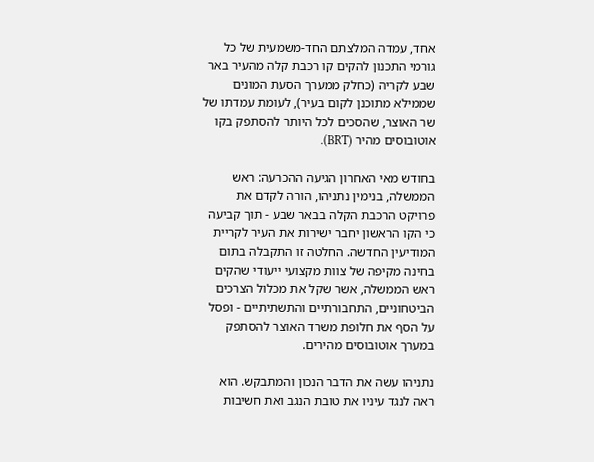אחד, עמדה המלצתם החד-משמעית של כל גורמי התכנון להקים קו רכבת קלה מהעיר באר שבע לקריה (כחלק ממערך הסעת המונים שממילא מתוכנן לקום בעיר), לעומת עמדתו של שר האוצר, שהסכים לכל היותר להסתפק בקו אוטובוסים מהיר (BRT).

בחודש מאי האחרון הגיעה ההכרעה: ראש הממשלה, בנימין נתניהו, הורה לקדם את פרויקט הרכבת הקלה בבאר שבע - תוך קביעה כי הקו הראשון יחבר ישירות את העיר לקריית המודיעין החדשה. החלטה זו התקבלה בתום בחינה מקיפה של צוות מקצועי ייעודי שהקים ראש הממשלה, אשר שקל את מכלול הצרכים הביטחוניים, התחבורתיים והתשתיתיים - ופסל על הסף את חלופת משרד האוצר להסתפק במערך אוטובוסים מהירים.

נתניהו עשה את הדבר הנכון והמתבקש. הוא ראה לנגד עיניו את טובת הנגב ואת חשיבות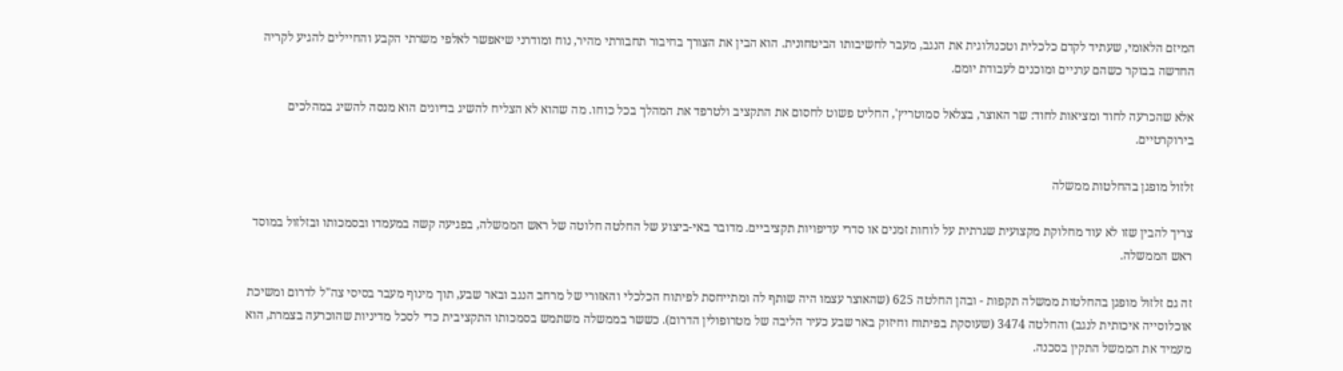המיזם הלאומי, שעתיד לקדם כלכלית וטכנולוגית את הנגב, מעבר לחשיבותו הביטחונית. הוא הבין את הצורך בחיבור תחבורתי מהיר, נוח ומודרני שיאפשר לאלפי משרתי הקבע והחיילים להגיע לקריה החדשה בבוקר כשהם ערניים ומוכנים לעבודת יומם.

אלא שהכרעה לחוד ומציאות לחוד: שר האוצר, בצלאל סמוטריץ', החליט פשוט לחסום את התקציב ולטרפד את המהלך בכל כוחו. מה שהוא לא הצליח להשיג בדיונים הוא מנסה להשיג במהלכים בירוקרטיים.

זלזול מופגן בהחלטות ממשלה

צריך להבין שזו לא עוד מחלוקת מקצועית שגרתית על לוחות זמנים או סדרי עדיפויות תקציביים. מדובר באי-ביצוע של החלטה חלוטה של ראש הממשלה, בפגיעה קשה במעמדו ובסמכותו ובזלזול במוסד ראש הממשלה.

זה גם זלזול מופגן בהחלטות ממשלה תקפות - ובהן החלטה 625 (שהאוצר עצמו היה שותף לה ומתייחסת לפיתוח הכלכלי והאזורי של מרחב הנגב ובאר שבע, תוך מינוף מעבר בסיסי צה"ל לדרום ומשיכת אוכלוסייה איכותית לנגב) והחלטה 3474 (שעוסקת בפיתוח וחיזוק באר שבע כעיר הליבה של מטרופולין הדרום). כששר בממשלה משתמש בסמכותו התקציבית כדי לסכל מדיניות שהוכרעה בצמרת, הוא מעמיד את הממשל התקין בסכנה.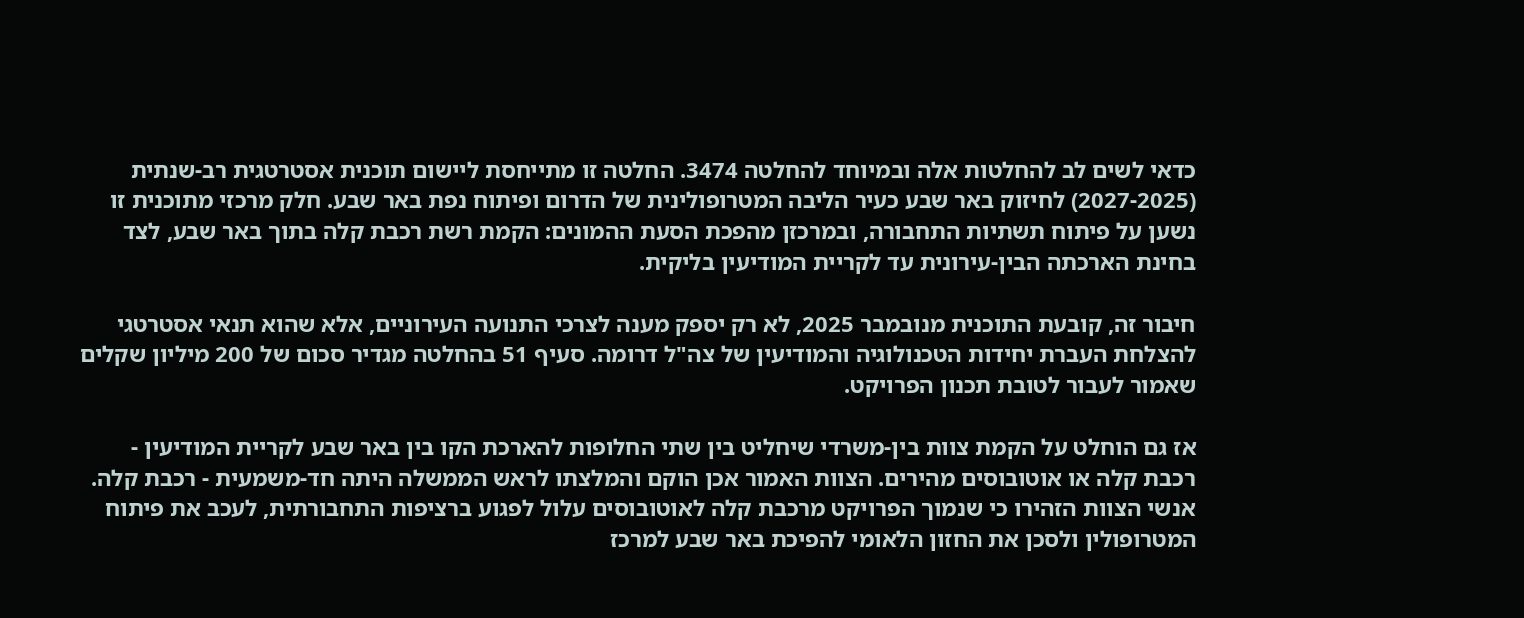כדאי לשים לב להחלטות אלה ובמיוחד להחלטה 3474. החלטה זו מתייחסת ליישום תוכנית אסטרטגית רב-שנתית (2027-2025) לחיזוק באר שבע כעיר הליבה המטרופולינית של הדרום ופיתוח נפת באר שבע. חלק מרכזי מתוכנית זו נשען על פיתוח תשתיות התחבורה, ובמרכזן מהפכת הסעת ההמונים: הקמת רשת רכבת קלה בתוך באר שבע, לצד בחינת הארכתה הבין-עירונית עד לקריית המודיעין בליקית.

חיבור זה, קובעת התוכנית מנובמבר 2025, לא רק יספק מענה לצרכי התנועה העירוניים, אלא שהוא תנאי אסטרטגי להצלחת העברת יחידות הטכנולוגיה והמודיעין של צה"ל דרומה. סעיף 51 בהחלטה מגדיר סכום של 200 מיליון שקלים שאמור לעבור לטובת תכנון הפרויקט.

אז גם הוחלט על הקמת צוות בין-משרדי שיחליט בין שתי החלופות להארכת הקו בין באר שבע לקריית המודיעין - רכבת קלה או אוטובוסים מהירים. הצוות האמור אכן הוקם והמלצתו לראש הממשלה היתה חד-משמעית - רכבת קלה. אנשי הצוות הזהירו כי שנמוך הפרויקט מרכבת קלה לאוטובוסים עלול לפגוע ברציפות התחבורתית, לעכב את פיתוח המטרופולין ולסכן את החזון הלאומי להפיכת באר שבע למרכז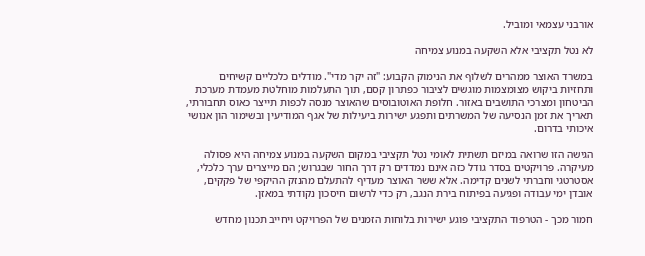אורבני עצמאי ומוביל.

לא נטל תקציבי אלא השקעה במנוע צמיחה

במשרד האוצר ממהרים לשלוף את הנימוק הקבוע: "זה יקר מדי". מודלים כלכליים קשיחים ותחזיות ביקוש מצומצמות מוגשים לציבור כפתרון קסם, תוך התעלמות מוחלטת מעמדת מערכת הביטחון ומצרכי התושבים באזור. חלופת האוטובוסים שהאוצר מנסה לכפות תייצר כאוס תחבורתי, תאריך את זמן הנסיעה של המשרתים ותפגע ישירות ביעילות של אגף המודיעין ובשימור הון אנושי איכותי בדרום.

הגישה הזו שרואה במיזם תשתית לאומי נטל תקציבי במקום השקעה במנוע צמיחה היא פסולה מעיקרה. פרויקטים בסדר גודל כזה אינם נמדדים רק דרך החור שבגרוש; הם מייצרים ערך כלכלי, אסטרטגי וחברתי לשנים קדימה. אלא ששר האוצר מעדיף להתעלם מהנזק ההיקפי של פקקים, אובדן ימי עבודה ופגיעה בפיתוח בירת הנגב, רק כדי לרשום חיסכון נקודתי במאזן.

חמור מכך - הטרפוד התקציבי פוגע ישירות בלוחות הזמנים של הפרויקט ויחייב תכנון מחדש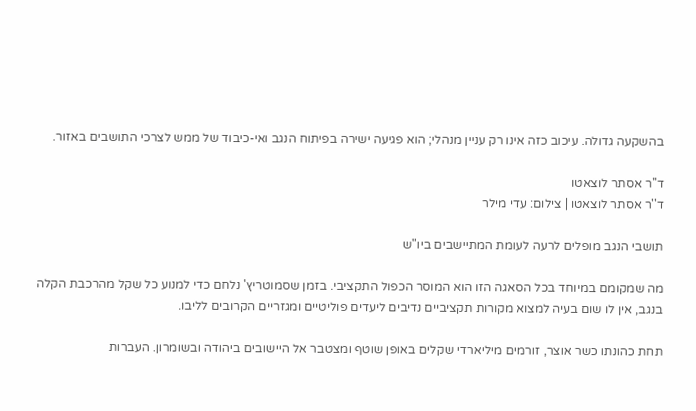בהשקעה גדולה. עיכוב כזה אינו רק עניין מנהלי; הוא פגיעה ישירה בפיתוח הנגב ואי-כיבוד של ממש לצרכי התושבים באזור.

ד''ר אסתר לוצאטו
ד''ר אסתר לוצאטו | צילום: עדי מילר

תושבי הנגב מופלים לרעה לעומת המתיישבים ביו"ש

מה שמקומם במיוחד בכל הסאגה הזו הוא המוסר הכפול התקציבי. בזמן שסמוטריץ' נלחם כדי למנוע כל שקל מהרכבת הקלה בנגב, אין לו שום בעיה למצוא מקורות תקציביים נדיבים ליעדים פוליטיים ומגזריים הקרובים לליבו.

תחת כהונתו כשר אוצר, זורמים מיליארדי שקלים באופן שוטף ומצטבר אל היישובים ביהודה ובשומרון. העברות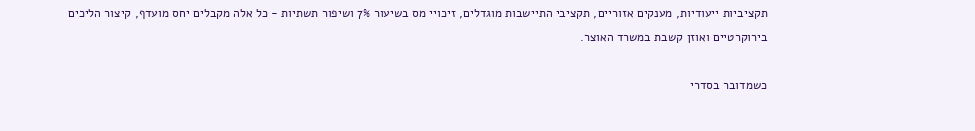תקציביות ייעודיות, מענקים אזוריים, תקציבי התיישבות מוגדלים, זיכויי מס בשיעור 7% ושיפור תשתיות - כל אלה מקבלים יחס מועדף, קיצור הליכים בירוקרטיים ואוזן קשבת במשרד האוצר.

כשמדובר בסדרי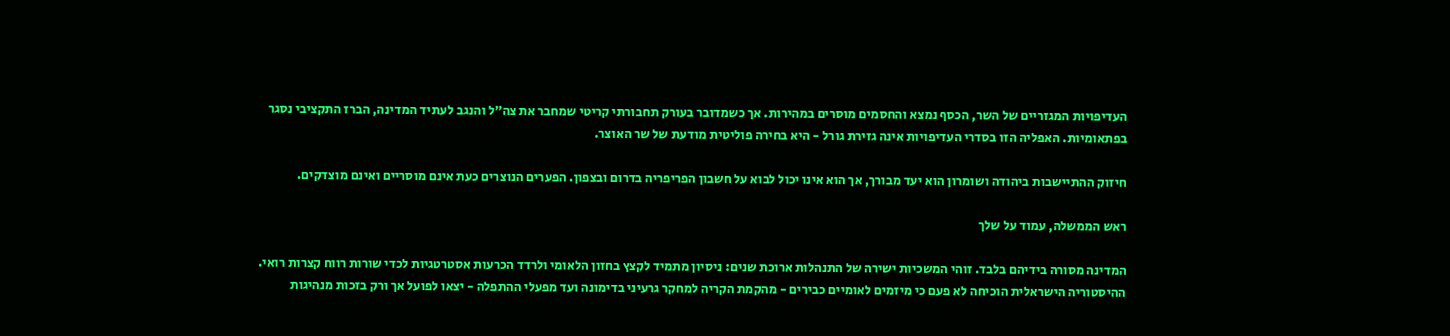העדיפויות המגזריים של השר, הכסף נמצא והחסמים מוסרים במהירות. אך כשמדובר בעורק תחבורתי קריטי שמחבר את צה"ל והנגב לעתיד המדינה, הברז התקציבי נסגר בפתאומיות. האפליה הזו בסדרי העדיפויות אינה גזירת גורל - היא בחירה פוליטית מודעת של שר האוצר.

חיזוק ההתיישבות ביהודה ושומרון הוא יעד מבורך, אך הוא אינו יכול לבוא על חשבון הפריפריה בדרום ובצפון. הפערים הנוצרים כעת אינם מוסריים ואינם מוצדקים.

ראש הממשלה, עמוד על שלך

המדינה מסורה בידיהם בלבד. זוהי המשכיות ישירה של התנהלות ארוכת שנים: ניסיון מתמיד לקצץ בחזון הלאומי ולרדד הכרעות אסטרטגיות לכדי שורות רווח קצרות רואי. ההיסטוריה הישראלית הוכיחה לא פעם כי מיזמים לאומיים כבירים - מהקמת הקריה למחקר גרעיני בדימונה ועד מפעלי ההתפלה - יצאו לפועל אך ורק בזכות מנהיגות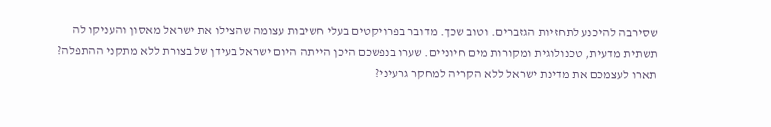שסירבה להיכנע לתחזיות הגזברים. וטוב שכך. מדובר בפרויקטים בעלי חשיבות עצומה שהצילו את ישראל מאסון והעניקו לה תשתית מדעית, טכנולוגית ומקורות מים חיוניים. שערו בנפשכם היכן הייתה היום ישראל בעידן של בצורת ללא מתקני ההתפלה? תארו לעצמכם את מדינת ישראל ללא הקריה למחקר גרעיני?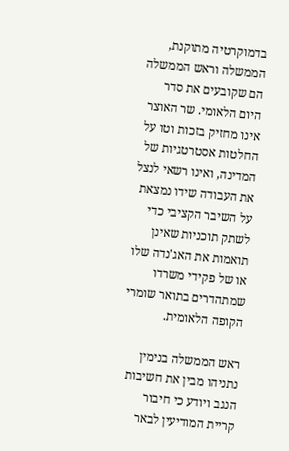בדמוקרטיה מתוקנת, הממשלה וראש הממשלה הם שקובעים את סדר היום הלאומי. שר האוצר אינו מחזיק בזכות וטו על החלטות אסטרטגיות של המדינה, ואינו רשאי לנצל את העבודה שידו נמצאת על השיבר הקציבי כדי לשתק תוכניות שאינן תואמות את האג'נדה שלו או של פקידי משרדו שמתהדרים בתואר שומרי הקופה הלאומית.

ראש הממשלה בנימין נתניהו מבין את חשיבות הנגב ויודע כי חיבור קריית המודיעין לבאר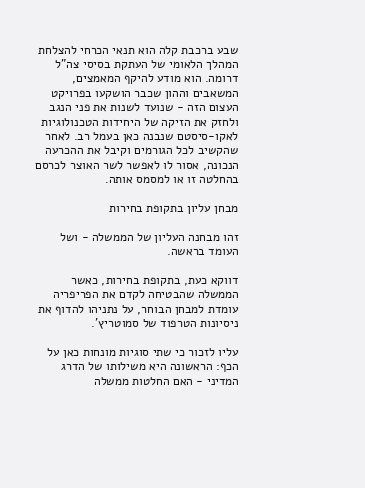שבע ברכבת קלה הוא תנאי הכרחי להצלחת המהלך הלאומי של העתקת בסיסי צה"ל דרומה. הוא מודע להיקף המאמצים, המשאבים וההון שכבר הושקעו בפרויקט העצום הזה - שנועד לשנות את פני הנגב ולחזק את הזיקה של היחידות הטכנולוגיות לאקו-סיסטם שנבנה כאן בעמל רב. לאחר שהקשיב לכל הגורמים וקיבל את ההכרעה הנכונה, אסור לו לאפשר לשר האוצר לכרסם בהחלטה זו או למסמס אותה.

מבחן עליון בתקופת בחירות

זהו מבחנה העליון של הממשלה - ושל העומד בראשה.

דווקא כעת, בתקופת בחירות, כאשר הממשלה שהבטיחה לקדם את הפריפריה עומדת למבחן הבוחר, על נתניהו להדוף את ניסיונות הטרפוד של סמוטריץ'.

עליו לזכור כי שתי סוגיות מונחות כאן על הכף: הראשונה היא משילותו של הדרג המדיני - האם החלטות ממשלה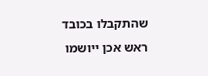שהתקבלו בכובד ראש אכן ייושמו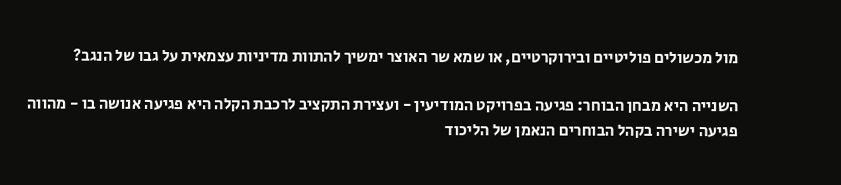מול מכשולים פוליטיים ובירוקרטיים, או שמא שר האוצר ימשיך להתוות מדיניות עצמאית על גבו של הנגב?

השנייה היא מבחן הבוחר: פגיעה בפרויקט המודיעין - ועצירת התקציב לרכבת הקלה היא פגיעה אנושה בו - מהווה פגיעה ישירה בקהל הבוחרים הנאמן של הליכוד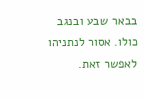בבאר שבע ובנגב כולו. אסור לנתניהו לאפשר זאת.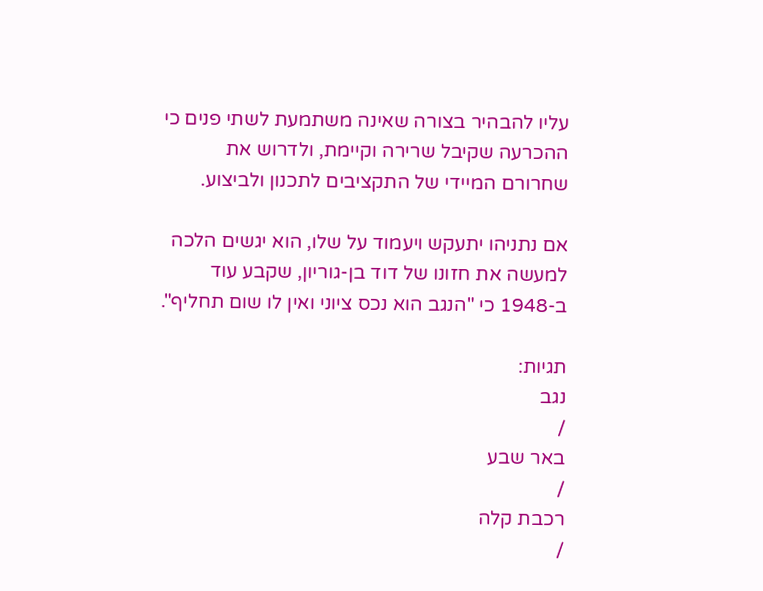עליו להבהיר בצורה שאינה משתמעת לשתי פנים כי ההכרעה שקיבל שרירה וקיימת, ולדרוש את שחרורם המיידי של התקציבים לתכנון ולביצוע.

אם נתניהו יתעקש ויעמוד על שלו, הוא יגשים הלכה למעשה את חזונו של דוד בן-גוריון, שקבע עוד ב-1948 כי "הנגב הוא נכס ציוני ואין לו שום תחליף".

תגיות:
נגב
/
באר שבע
/
רכבת קלה
/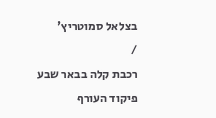בצלאל סמוטריץ'
/
רכבת קלה בבאר שבע
פיקוד העורף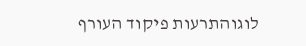לוגוהתרעות פיקוד העורף